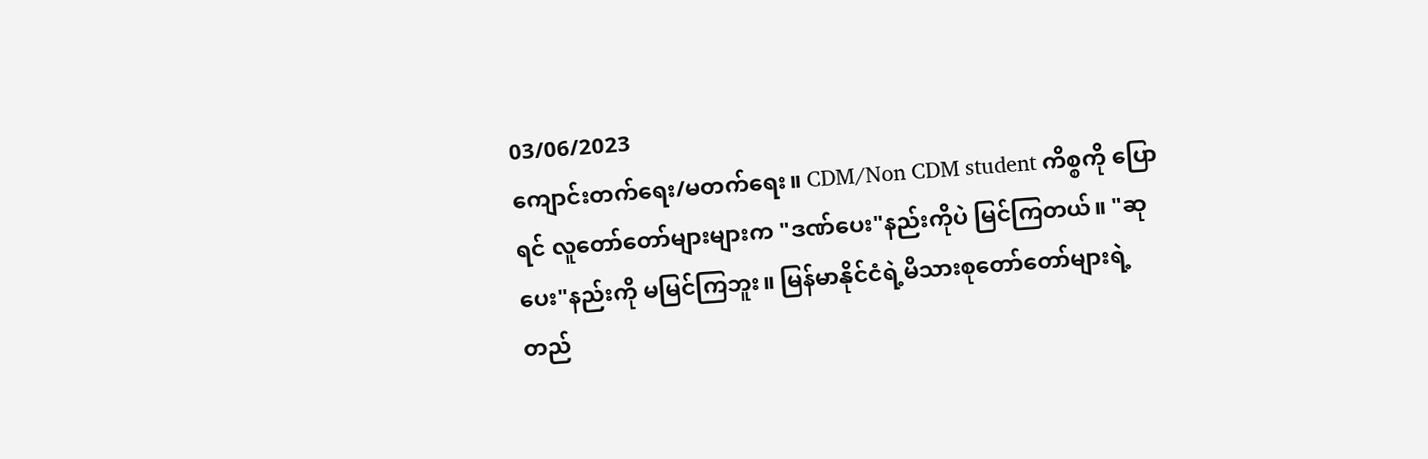03/06/2023
ကျောင်းတက်ရေး/မတက်ရေး။ CDM/Non CDM student ကိစ္စကို ပြောရင် လူတော်တော်များများက "ဒဏ်ပေး"နည်းကိုပဲ မြင်ကြတယ်။ "ဆုပေး"နည်းကို မမြင်ကြဘူး။ မြန်မာနိုင်ငံရဲ့မိသားစုတော်တော်များရဲ့ တည်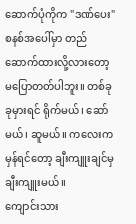ဆောက်ပုံကိုက "ဒဏ်ပေး"စနစ်အပေါ်မှာ တည်ဆောက်ထားလို့လားတော့ မပြောတတ်ပါဘူး။ တစ်ခုခုမှားရင် ရိုက်မယ်၊ ဆော်မယ်၊ ဆူမယ်။ ကလေးက မှန်ရင်တော့ ချီးကျူးချင်မှချီးကျူးမယ်။
ကျောင်းသား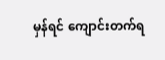မှန်ရင် ကျောင်းတက်ရ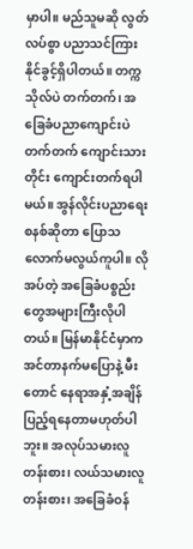မှာပါ။ မည်သူမဆို လွတ်လပ်စွာ ပညာသင်ကြားနိုင်ခွင့်ရှိပါတယ်။ တက္ကသိုလ်ပဲ တက်တက်၊ အခြေခံပညာကျောင်းပဲ တက်တက် ကျောင်းသားတိုင်း ကျောင်းတက်ရပါမယ်။ အွန်လိုင်းပညာရေးစနစ်ဆိုတာ ပြောသလောက်မလွယ်ကူပါ။ လိုအပ်တဲ့ အခြေခံပစ္စည်းတွေအများကြီးလိုပါတယ်။ မြန်မာနိုင်ငံမှာက အင်တာနက်မပြောနဲ့ မီးတောင် နေရာအနှံ့အချိန်ပြည့်ရနေတာမဟုတ်ပါဘူး။ အလုပ်သမားလူတန်းစား၊ လယ်သမားလူတန်းစား၊ အခြေခံဝန်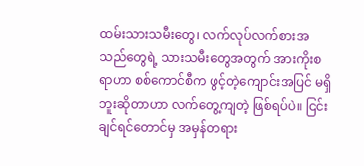ထမ်းသားသမီးတွေ၊ လက်လုပ်လက်စားအသည်တွေရဲ့ သားသမီးတွေအတွက် အားကိုးစရာဟာ စစ်ကောင်စီက ဖွင့်တဲ့ကျောင်းအပြင် မရှိဘူးဆိုတာဟာ လက်တွေ့ကျတဲ့ ဖြစ်ရပ်ပဲ။ ငြင်းချင်ရင်တောင်မှ အမှန်တရား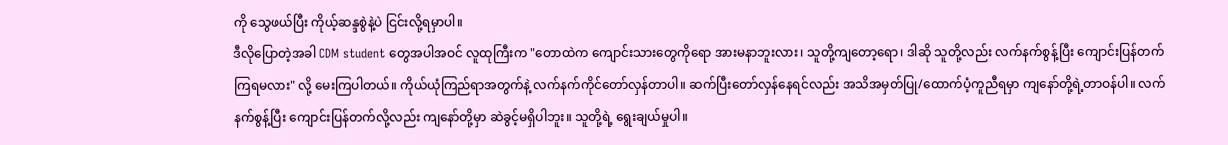ကို သွေဖယ်ပြီး ကိုယ့်ဆန္ဒစွဲနဲ့ပဲ ငြင်းလို့ရမှာပါ။
ဒီလိုပြောတဲ့အခါ CDM student တွေအပါအဝင် လူထုကြီးက "တောထဲက ကျောင်းသားတွေကိုရော အားမနာဘူးလား၊ သူတို့ကျတော့ရော၊ ဒါဆို သူတို့လည်း လက်နက်စွန့်ပြီး ကျောင်းပြန်တက်ကြရမလား" လို့ မေးကြပါတယ်။ ကိုယ်ယုံကြည်ရာအတွက်နဲ့ လက်နက်ကိုင်တော်လှန်တာပါ။ ဆက်ပြီးတော်လှန်နေရင်လည်း အသိအမှတ်ပြု/ထောက်ပံ့ကူညီရမှာ ကျနော်တို့ရဲ့တာဝန်ပါ။ လက်နက်စွန့်ပြီး ကျောင်းပြန်တက်လို့လည်း ကျနော်တို့မှာ ဆဲခွင့်မရှိပါဘူး။ သူတို့ရဲ့ ရွေးချယ်မှုပါ။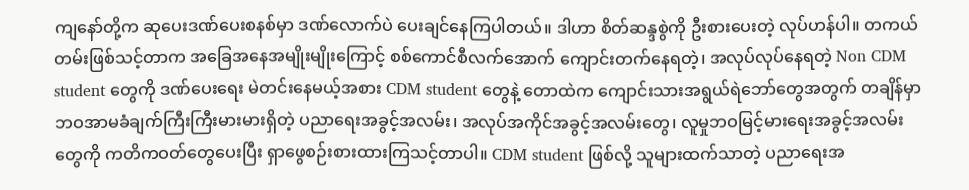ကျနော်တို့က ဆုပေးဒဏ်ပေးစနစ်မှာ ဒဏ်လောက်ပဲ ပေးချင်နေကြပါတယ်။ ဒါဟာ စိတ်ဆန္ဒစွဲကို ဦးစားပေးတဲ့ လုပ်ဟန်ပါ။ တကယ်တမ်းဖြစ်သင့်တာက အခြေအနေအမျိုးမျိုးကြောင့် စစ်ကောင်စီလက်အောက် ကျောင်းတက်နေရတဲ့၊ အလုပ်လုပ်နေရတဲ့ Non CDM student တွေကို ဒဏ်ပေးရေး မဲတင်းနေမယ့်အစား CDM student တွေနဲ့ တောထဲက ကျောင်းသားအရွယ်ရဲဘော်တွေအတွက် တချိန်မှာ ဘဝအာမခံချက်ကြီးကြီးမားမားရှိတဲ့ ပညာရေးအခွင့်အလမ်း၊ အလုပ်အကိုင်အခွင့်အလမ်းတွေ၊ လူမှုဘဝမြင့်မားရေးအခွင့်အလမ်းတွေကို ကတိကဝတ်တွေပေးပြီး ရှာဖွေစဉ်းစားထားကြသင့်တာပါ။ CDM student ဖြစ်လို့ သူများထက်သာတဲ့ ပညာရေးအ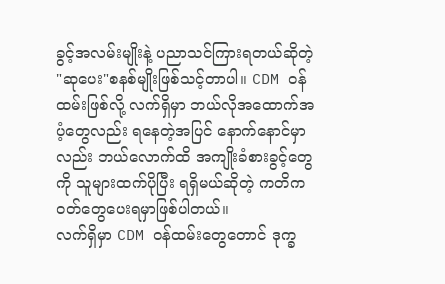ခွင့်အလမ်းမျိုးနဲ့ ပညာသင်ကြားရတယ်ဆိုတဲ့ "ဆုပေး"စနစ်မျိုးဖြစ်သင့်တာပါ။ CDM ဝန်ထမ်းဖြစ်လို့ လက်ရှိမှာ ဘယ်လိုအထောက်အပံ့တွေလည်း ရနေတဲ့အပြင် နောက်နောင်မှာလည်း ဘယ်လောက်ထိ အကျိုးခံစားခွင့်တွေကို သူများထက်ပိုပြီး ရရှိမယ်ဆိုတဲ့ ကတိကဝတ်တွေပေးရမှာဖြစ်ပါတယ်။
လက်ရှိမှာ CDM ဝန်ထမ်းတွေတောင် ဒုက္ခ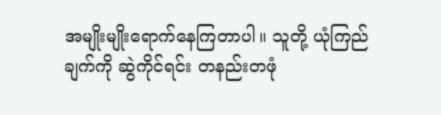အမျိုးမျိုးရောက်နေကြတာပါ။ သူတို့ ယုံကြည်ချက်ကို ဆွဲကိုင်ရင်း တနည်းတဖုံ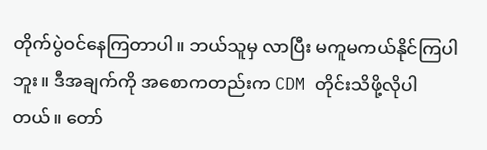တိုက်ပွဲဝင်နေကြတာပါ။ ဘယ်သူမှ လာပြီး မကူမကယ်နိုင်ကြပါဘူး။ ဒီအချက်ကို အစောကတည်းက CDM တိုင်းသိဖို့လိုပါတယ်။ တော်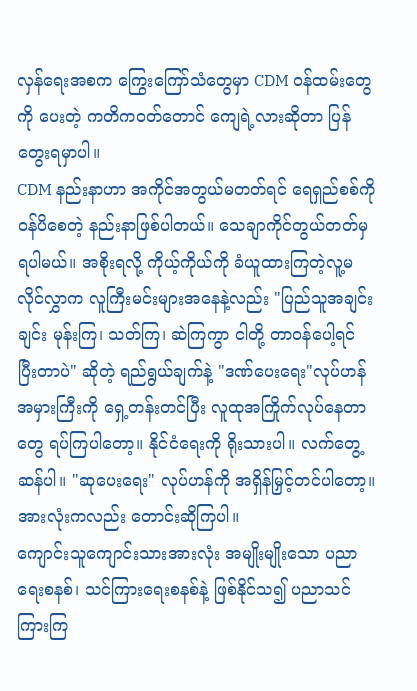လှန်ရေးအစက ကြွေးကြော်သံတွေမှာ CDM ဝန်ထမ်းတွေကို ပေးတဲ့ ကတိကဝတ်တောင် ကျေရဲ့လားဆိုတာ ပြန်တွေးရမှာပါ။
CDM နည်းနာဟာ အကိုင်အတွယ်မတတ်ရင် ရေရှည်စစ်ကို ဝန်ပိစေတဲ့ နည်းနာဖြစ်ပါတယ်။ သေချာကိုင်တွယ်တတ်မှရပါမယ်။ အစိုးရလို့ ကိုယ့်ကိုယ်ကို ခံယူထားကြတဲ့လူ့မလိုင်လွှာက လူကြီးမင်းများအနေနဲ့လည်း "ပြည်သူအချင်းချင်း မုန်းကြ၊ သတ်ကြ၊ ဆဲကြကွာ ငါတို့ တာဝန်ပေါ့ရင် ပြီးတာပဲ" ဆိုတဲ့ ရည်ရွယ်ချက်နဲ့ "ဒဏ်ပေးရေး"လုပ်ဟန်အမှားကြီးကို ရှေ့တန်းတင်ပြီး လူထုအကြိုက်လုပ်နေတာတွေ ရပ်ကြပါတော့။ နိုင်ငံရေးကို ရိုးသားပါ။ လက်တွေ့ဆန်ပါ။ "ဆုပေးရေး" လုပ်ဟန်ကို အရှိန်မြှင့်တင်ပါတော့။ အားလုံးကလည်း တောင်းဆိုကြပါ။
ကျောင်းသူကျောင်းသားအားလုံး အမျိုးမျိုးသော ပညာရေးစနစ်၊ သင်ကြားရေးစနစ်နဲ့ ဖြစ်နိုင်သ၍ ပညာသင်ကြားကြ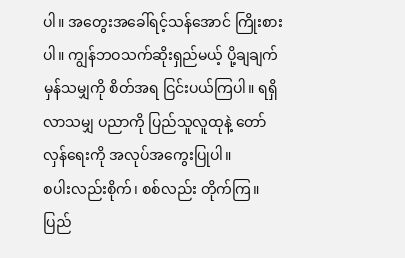ပါ။ အတွေးအခေါ်ရင့်သန်အောင် ကြိုးစားပါ။ ကျွန်ဘဝသက်ဆိုးရှည်မယ့် ပို့ချချက်မှန်သမျှကို စိတ်အရ ငြင်းပယ်ကြပါ။ ရရှိလာသမျှ ပညာကို ပြည်သူလူထုနဲ့ တော်လှန်ရေးကို အလုပ်အကွေးပြုပါ။
စပါးလည်းစိုက်၊ စစ်လည်း တိုက်ကြ။
ပြည်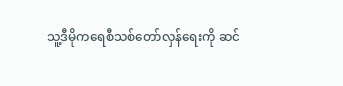သူ့ဒီမိုကရေစီသစ်တော်လှန်ရေးကို ဆင်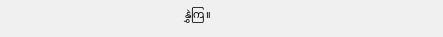နွှဲကြ။